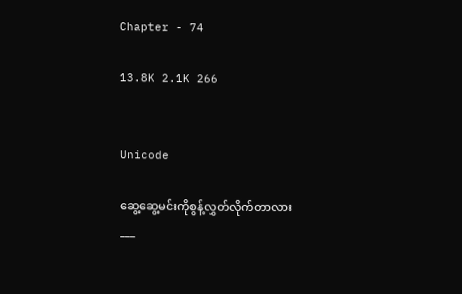Chapter - 74

13.8K 2.1K 266


Unicode

ဆွေ့ဆွေ့မင်းကိုစွန့်လွှတ်လိုက်တာလား
___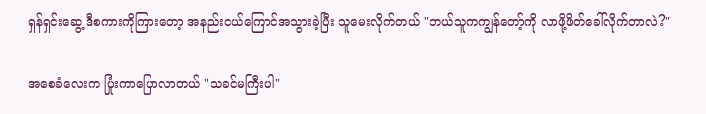ရှန်ရှင်းဆွေ့ ဒီစကားကိုကြားတော့ အနည်းငယ်ကြောင်အသွားခဲ့ပြီး သူမေးလိုက်တယ် "ဘယ်သူကကျွန်တော့်ကို လာဖို့ဖိတ်ခေါ်လိုက်တာလဲ?"

အစေခံလေးက ပြုံးကာပြောလာတယ် "သခင်မကြီးပါ"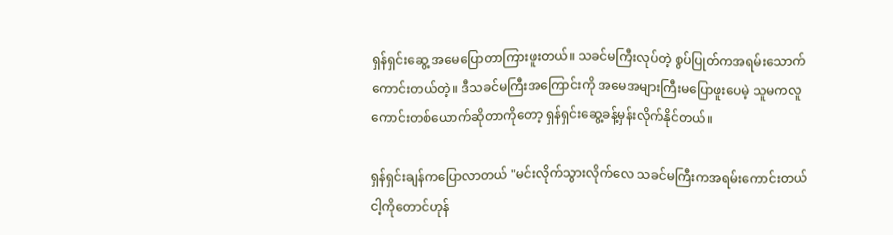ရှန်ရှင်းဆွေ့ အမေပြောတာကြားဖူးတယ်။ သခင်မကြီးလုပ်တဲ့ စွပ်ပြုတ်ကအရမ်းသောက်ကောင်းတယ်တဲ့။ ဒီသခင်မကြီးအကြောင်းကို အမေအများကြီးမပြောဖူးပေမဲ့ သူမကလူကောင်းတစ်ယောက်ဆိုတာကိုတော့ ရှန်ရှင်းဆွေ့ခန့်မှန်းလိုက်နိုင်တယ်။

ရှန်ရှင်းချန်ကပြောလာတယ် "မင်းလိုက်သွားလိုက်လေ သခင်မကြီးကအရမ်းကောင်းတယ် ငါ့ကိုတောင်ဟုန်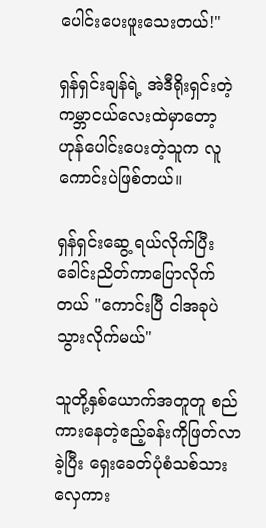ပေါင်းပေးဖူးသေးတယ်!"

ရှန်ရှင်းချန်ရဲ့ အဲဒီရိုးရှင်းတဲ့ကမ္ဘာငယ်လေးထဲမှာတော့ ဟုန်ပေါင်းပေးတဲ့သူက လူကောင်းပဲဖြစ်တယ်။

ရှန်ရှင်းဆွေ့ ရယ်လိုက်ပြီး ခေါင်းညိတ်ကာပြောလိုက်တယ် "ကောင်းပြီ ငါအခုပဲသွားလိုက်မယ်"

သူတို့နှစ်ယောက်အတူတူ စည်ကားနေတဲ့ဧည့်ခန်းကိုဖြတ်လာခဲ့ပြီး ရှေးခေတ်ပုံစံသစ်သားလှေကား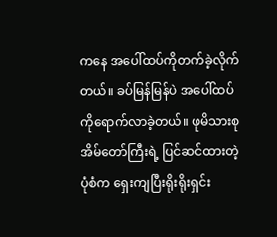ကနေ အပေါ်ထပ်ကိုတက်ခဲ့လိုက်တယ်။ ခပ်မြန်မြန်ပဲ အပေါ်ထပ်ကိုရောက်လာခဲ့တယ်။ ဖုမိသားစုအိမ်တော်ကြီးရဲ့ ပြင်ဆင်ထားတဲ့ပုံစံက ရှေးကျပြီးရိုးရိုးရှင်း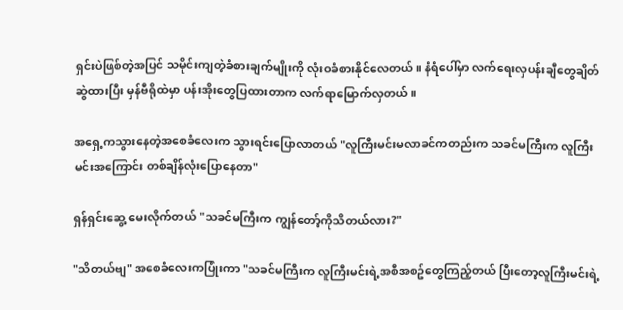ရှင်းပဲဖြစ်တဲ့အပြင် သမိုင်းကျတဲ့ခံစားချက်မျိုးကို လုံးဝခံစားနိုင်လေတယ်။ နံရံပေါ်မှာ လက်ရေးလှပန်းချီတွေချိတ်ဆွဲထားပြီး မှန်ဗီရိုထဲမှာ ပန်းအိုးတွေပြထားတာက လက်ရာမြောက်လှတယ်။

အရှေ့ကသွားနေတဲ့အစေခံလေးက သွားရင်းပြောလာတယ် "လူကြီးမင်းမလာခင်ကတည်းက သခင်မကြီးက လူကြီးမင်းအကြောင်း တစ်ချိန်လုံးပြောနေတာ"

ရှန်ရှင်းဆွေ့ မေးလိုက်တယ် "သခင်မကြီးက ကျွန်တော့်ကိုသိတယ်လား?"

"သိတယ်ဗျ" အစေခံလေးကပြုံးကာ "သခင်မကြီးက လူကြီးမင်းရဲ့အစီအစဥ်တွေကြည့်တယ် ပြီးတော့လူကြီးမင်းရဲ့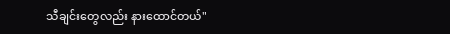သီချင်းတွေလည်း နားထောင်တယ်"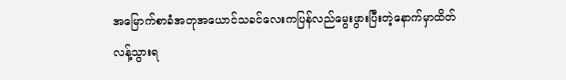အမြောက်စာခံအတုအယောင်သခင်လေးကပြန်လည်မွေးဖွားပြီးတဲ့နောက်မှာထိတ်လန့်သွားရ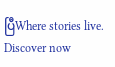ပြီWhere stories live. Discover now